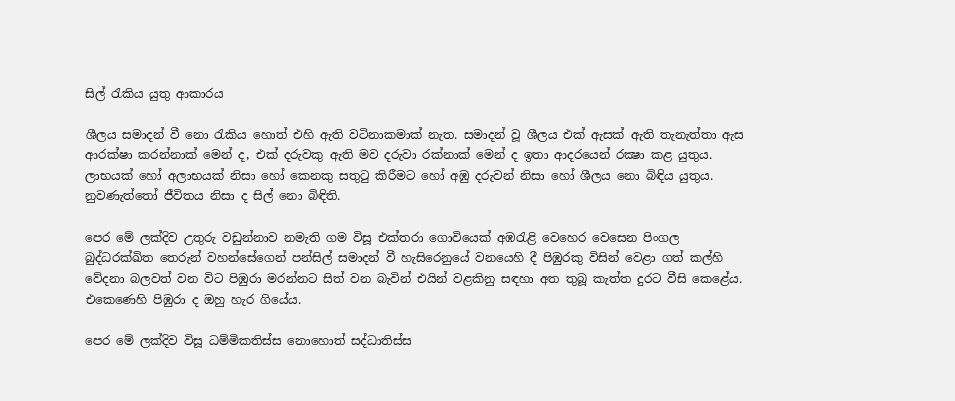සිල් රැකිය යුතු ආකාරය

ශීලය සමාදන් වී නො රැකිය හොත් එහි ඇති වටිනාකමාක් නැත. සමාදන් වූ ශීලය එක් ඇසක් ඇති තැනැත්තා ඇස ආරක්ෂා කරන්නාක් මෙන් ද, එක් දරුවකු ඇති මව දරුවා රක්නාක් මෙන් ද ඉතා ආදරයෙන් රක්‍ෂා කළ යුතුය. ලාභයක් හෝ අලාභයක් නිසා හෝ කෙනකු සතුටු කිරීමට හෝ අඹු දරුවන් නිසා හෝ ශීලය නො බිඳිය යුතුය. නුවණැත්තෝ ජීවිතය නිසා ද සිල් නො බිඳිති.

පෙර මේ ලක්දිව උතුරු වඩුන්නාව නමැති ගම විසූ එක්තරා ගොවියෙක් අඹරැළි වෙහෙර වෙසෙන පිංගල බුද්ධරක්ඛිත තෙරුන් වහන්සේගෙන් පන්සිල් සමාදන් වී හැසිරෙනුයේ වනයෙහි දී පිඹුරකු විසින් වෙළා ගත් කල්හි වේදනා බලවත් වන විට පිඹුරා මරන්නට සිත් වන බැවින් එයින් වළකිනු සඳහා අත තුබූ කැත්ත දුරට වීසි කෙළේය. එකෙණෙහි පිඹුරා ද ඔහු හැර ගියේය.

පෙර මේ ලක්දිව විසූ ධම්මිකතිස්ස නොහොත් සද්ධාතිස්ස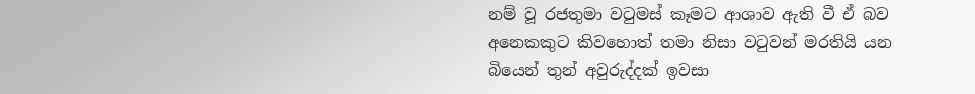නම් වූ රජතුමා වටුමස් කෑමට ආශාව ඇති වී ඒ බව අනෙකකුට කිවහොත් තමා නිසා වටුවන් මරතියි යන බියෙන් තුන් අවුරුද්දක් ඉවසා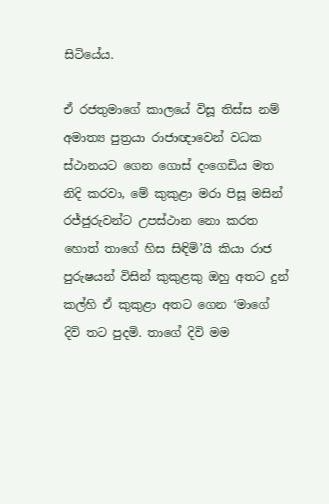සිටියේය.

ඒ රජතුමාගේ කාලයේ විසූ තිස්ස නම් අමාත්‍ය පුත්‍ර‍යා රාජාඥාවෙන් වධක ස්ථානයට ගෙන ගොස් දංගෙඩිය මත නිදි කරවා, මේ කුකුළා මරා පිසූ මසින් රජ්ජුරුවන්ට උපස්ථාන නො කරත හොත් තාගේ හිස සිඳිමි’යි කියා රාජ පුරුෂයන් විසින් කුකුළකු ඔහු අතට දුන් කල්හි ඒ කුකුළා අතට ගෙන ‘මාගේ දිවි තට පුදමි. තාගේ දිවි මම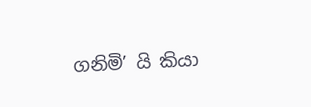ගනිමි’ යි කියා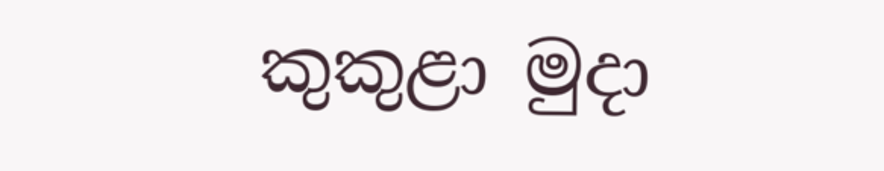කුකුළා මුදා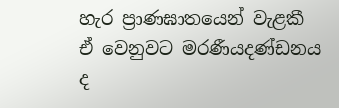හැර ප්‍රාණඝාතයෙන් වැළකී ඒ වෙනුවට මරණීයදණ්ඩනය ද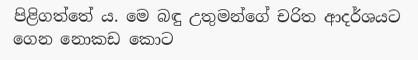පිළිගත්තේ ය. මෙ බඳු උතුමන්ගේ චරිත ආදර්ශයට ගෙන නොකඩ කොට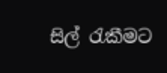සිල් රැකීමට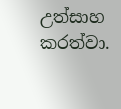උත්සාහ කරත්වා.